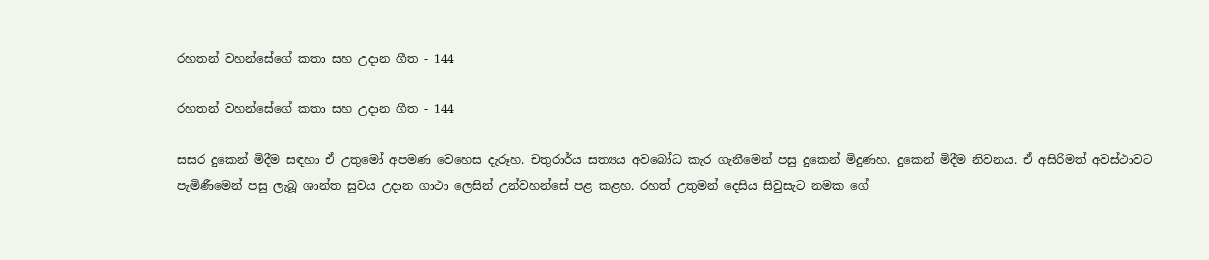රහතන් වහන්සේගේ කතා සහ උදාන ගීත - 144

රහතන් වහන්සේගේ කතා සහ උදාන ගීත - 144

සසර දුකෙන් මිදීම සඳහා ඒ උතුමෝ අපමණ වෙහෙස දැරූහ. චතුරාර්ය සත්‍යය අවබෝධ කැර ගැනීමෙන් පසු දුකෙන් මිදුණහ. දුකෙන් මිදීම නිවනය. ඒ අසිරිමත් අවස්ථාවට පැමිණීමෙන් පසු ලැබූ ශාන්ත සුවය උදාන ගාථා ලෙසින් උන්වහන්සේ පළ කළහ. රහත් උතුමන් දෙසිය සිවුසැට නමක ගේ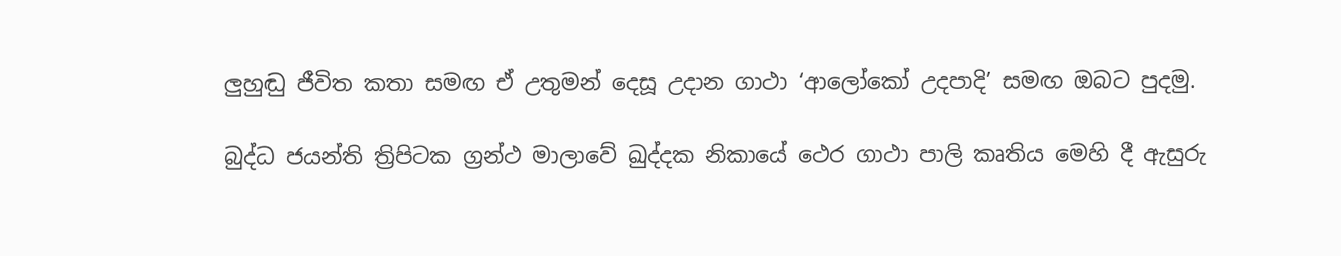ලුහුඬු ජීවිත කතා සමඟ ඒ උතුමන් දෙසූ උදාන ගාථා ‘ආලෝකෝ උදපාදි’ සමඟ ඔබට පුදමු.

බුද්ධ ජයන්ති ත්‍රිපිටක ග්‍රන්ථ මාලාවේ ඛුද්දක නිකායේ ථෙර ගාථා පාලි කෘතිය මෙහි දී ඇසුරු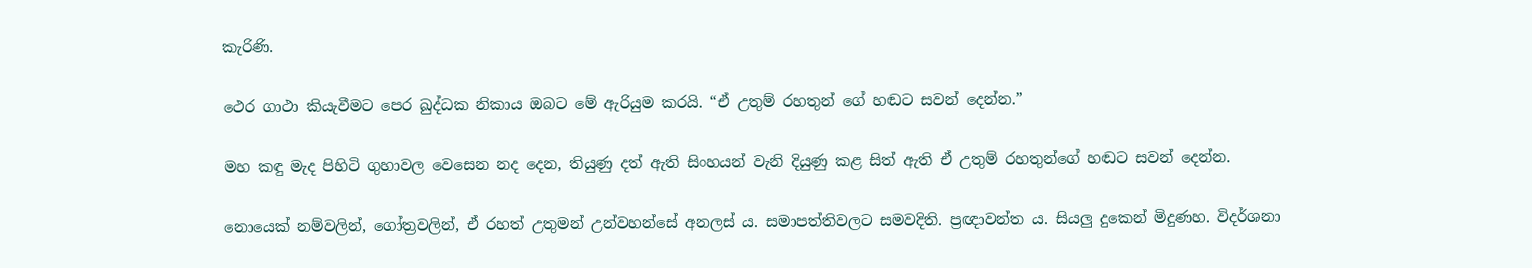කැරිණි.

ථෙර ගාථා කියැවීමට පෙර ඛුද්ධක නිකාය ඔබට මේ ඇරියුම කරයි. “ඒ උතුම් රහතුන් ගේ හඬට සවන් දෙන්න.”

මහ කඳු මැද පිහිටි ගුහාවල වෙසෙන නද දෙන, තියුණු දත් ඇති සිංහයන් වැනි දියුණු කළ සිත් ඇති ඒ උතුම් රහතුන්ගේ හඬට සවන් දෙන්න.

නොයෙක් නම්වලින්, ගෝත්‍රවලින්, ඒ රහත් උතුමන් උන්වහන්සේ අනලස් ය. සමාපත්තිවලට සමවදිති. ප්‍රඥාවන්ත ය. සියලු දුකෙන් මිදුණහ. විදර්ශනා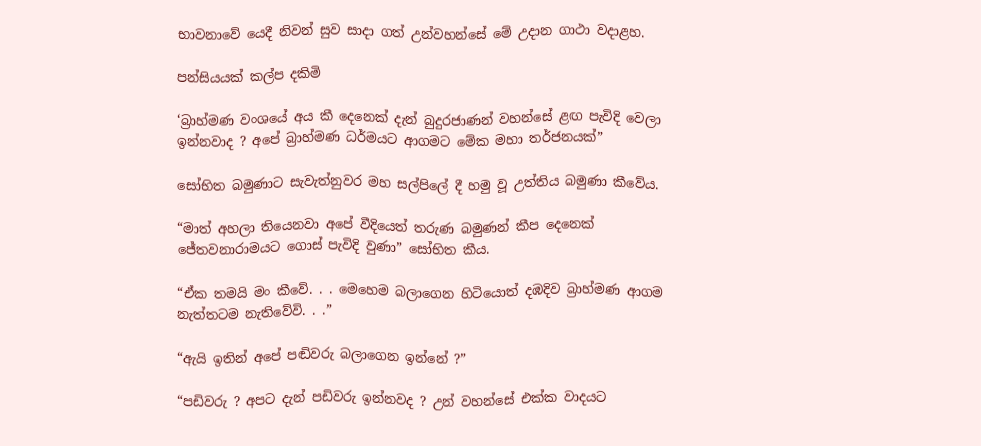භාවනාවේ යෙදී නිවන් සුව සාදා ගත් උන්වහන්සේ මේ උදාන ගාථා වදාළහ.

පන්සියයක් කල්ප දකිමි

‘බ්‍රාහ්මණ වංශයේ අය කී දෙනෙක් දැන් බුදුරජාණන් වහන්සේ ළඟ පැවිදි වෙලා ඉන්නවාද ? අපේ බ්‍රාහ්මණ ධර්මයට ආගමට මේක මහා තර්ජනයක්”

සෝභිත බමුණාට සැවැත්නුවර මහ සල්පිලේ දී හමු වූ උත්තිය බමුණා කීවේය.

“මාත් අහලා තියෙනවා අපේ වීදියෙත් තරුණ බමුණන් කීප දෙනෙක් ජේතවනාරාමයට ගොස් පැවිදි වුණා” සෝභිත කීය.

“ඒක තමයි මං කීවේ. . . මෙහෙම බලාගෙන හිටියොත් දඹදිව බ්‍රාහ්මණ ආගම නැත්තටම නැතිවේවි. . .”

“ඇයි ඉතින් අපේ පඬිවරු බලාගෙන ඉන්නේ ?”

“පඩිවරු ? අපට දැන් පඩිවරු ඉන්නවද ? උන් වහන්සේ එක්ක වාදයට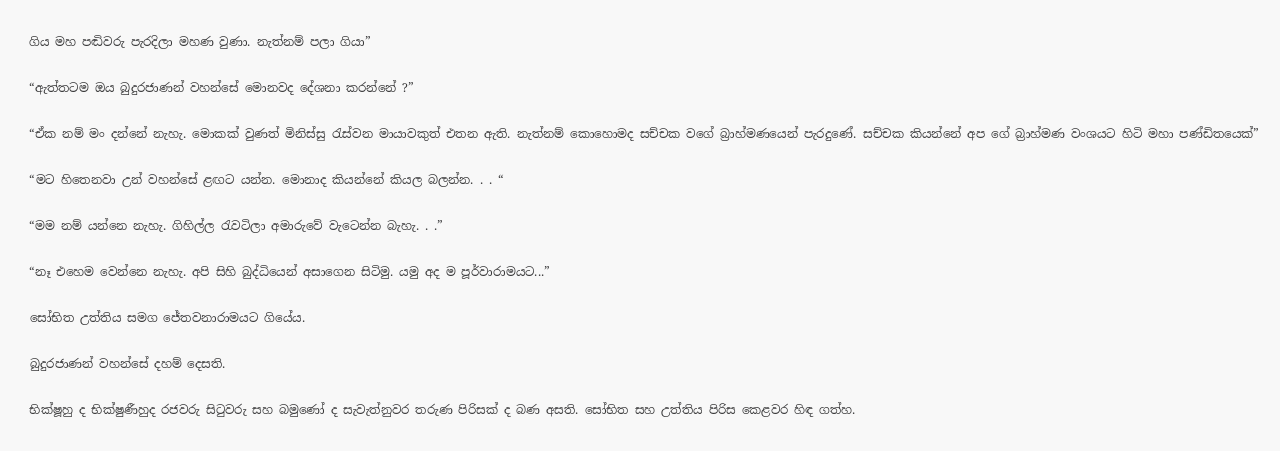ගිය මහ පඬිවරු පැරදිලා මහණ වුණා. නැත්නම් පලා ගියා”

“ඇත්තටම ඔය බුදුරජාණන් වහන්සේ මොනවද දේශනා කරන්නේ ?”

“ඒක නම් මං දන්නේ නැහැ. මොකක් වුණත් මිනිස්සු රැස්වන මායාවකුත් එතන ඇති. නැත්නම් කොහොමද සච්චක වගේ බ්‍රාහ්මණයෙන් පැරදුණේ. සච්චක කියන්නේ අප ගේ බ්‍රාහ්මණ වංශයට හිටි මහා පණ්ඩිතයෙක්”

“මට හිතෙනවා උන් වහන්සේ ළඟට යන්න. මොනාද කියන්නේ කියල බලන්න. . . “

“මම නම් යන්නෙ නැහැ. ගිහිල්ල රැවටිලා අමාරුවේ වැටෙන්න බැහැ. . .”

“නෑ එහෙම වෙන්නෙ නැහැ. අපි සිහි බුද්ධියෙන් අසාගෙන සිටිමු. යමු අද ම පූර්වාරාමයට...”

සෝභිත උත්තිය සමග ජේතවනාරාමයට ගියේය.

බුදුරජාණන් වහන්සේ දහම් දෙසති.

භික්ෂූහු ද භික්ෂුණීහුද රජවරු සිටුවරු සහ බමුණෝ ද සැවැත්නුවර තරුණ පිරිසක් ද බණ අසති. සෝභිත සහ උත්තිය පිරිස කෙළවර හිඳ ගත්හ.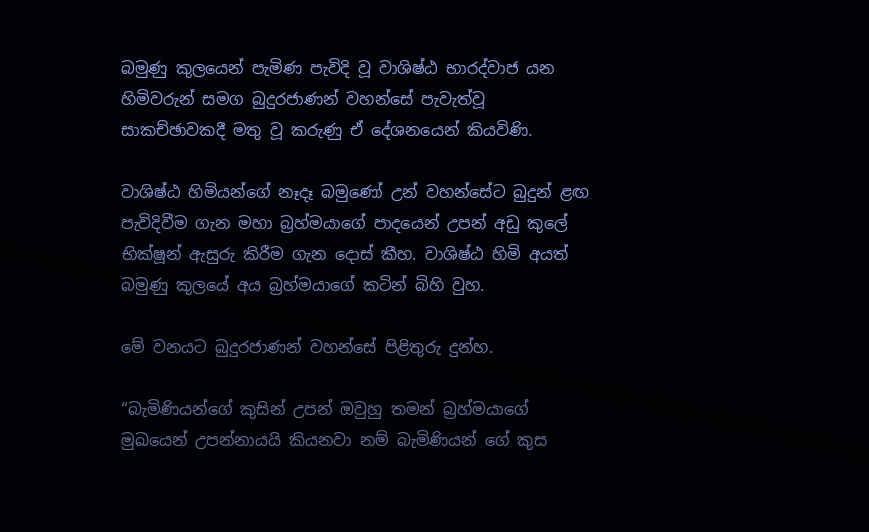බමුණු කුලයෙන් පැමිණ පැවිදි වූ වාශිෂ්ඨ භාරද්වාජ යන හිමිවරුන් සමග බුදුරජාණන් වහන්සේ පැවැත්වූ සාකච්ඡාවකදී මතු වූ කරුණු ඒ දේශනයෙන් කියවිණි.

වාශිෂ්ඨ හිමියන්ගේ නෑදෑ බමුණෝ උන් වහන්සේට බුදුන් ළඟ පැවිදිවීම ගැන මහා බ්‍රහ්මයාගේ පාදයෙන් උපන් අඩු කුලේ භික්ෂූන් ඇසුරු කිරීම ගැන දොස් කීහ. වාශිෂ්ඨ හිමි අයත් බමුණු කුලයේ අය බ්‍රහ්මයාගේ කටින් බිහි වුහ.

මේ වනයට බුදුරජාණන් වහන්සේ පිළිතුරු දුන්හ.

“බැමිණියන්ගේ කුසින් උපන් ඔවුහු තමන් බ්‍රහ්මයාගේ මුඛයෙන් උපන්නායයි කියනවා නම් බැමිණියන් ගේ කුස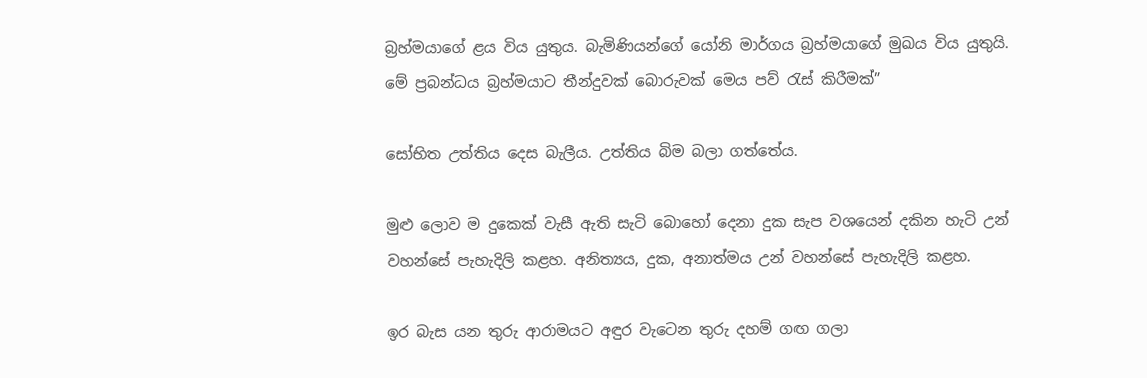බ්‍රහ්මයාගේ ළය විය යුතුය. බැමිණියන්ගේ යෝනි මාර්ගය බ්‍රහ්මයාගේ මුඛය විය යුතුයි. මේ ප්‍රබන්ධය බ්‍රහ්මයාට තීන්දුවක් බොරුවක් මෙය පව් රැස් කිරීමක්”

සෝභිත උත්තිය දෙස බැලීය. උත්තිය බිම බලා ගත්තේය.

මුළු ලොව ම දුකෙක් වැසී ඇති සැටි බොහෝ දෙනා දුක සැප වශයෙන් දකින හැටි උන් වහන්සේ පැහැදිලි කළහ. අනිත්‍යය, දුක, අනාත්මය උන් වහන්සේ පැහැදිලි කළහ.

ඉර බැස යන තුරු ආරාමයට අඳුර වැටෙන තුරු දහම් ගඟ ගලා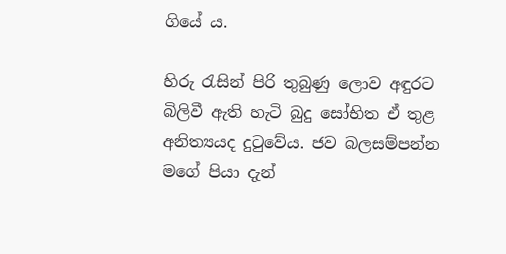ගියේ ය.

හිරු රැසින් පිරි තුබුණු ලොව අඳුරට බිලිවී ඇති හැටි බුදු සෝභිත ඒ තුළ අනිත්‍යයද දුටුවේය. ජව බලසම්පන්න මගේ පියා දැන්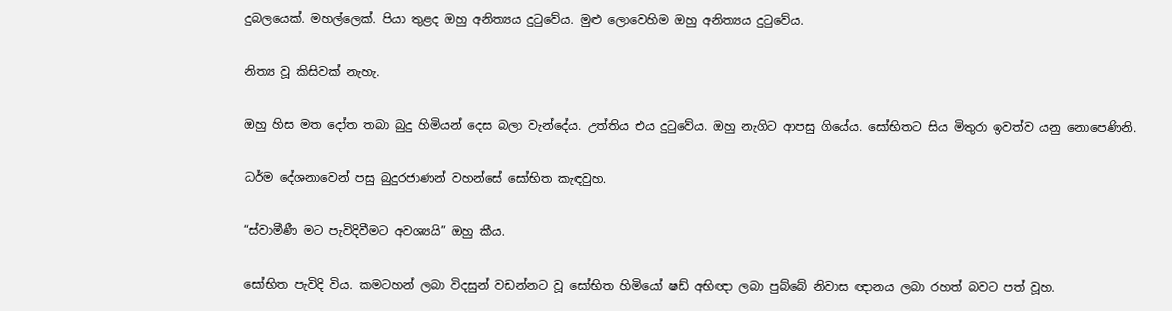දුබලයෙක්. මහල්ලෙක්. පියා තුළද ඔහු අනිත්‍යය දුටුවේය. මුළු ලොවෙහිම ඔහු අනිත්‍යය දුටුවේය.

නිත්‍ය වූ කිසිවක් නැහැ.

ඔහු හිස මත දෝත තබා බුදු හිමියන් දෙස බලා වැන්දේය. උත්තිය එය දුටුවේය. ඔහු නැගිට ආපසු ගියේය. සෝභිතට සිය මිතුරා ඉවත්ව යනු නොපෙණිනි.

ධර්ම දේශනාවෙන් පසු බුදුරජාණන් වහන්සේ සෝභිත කැඳවුහ.

“ස්වාමීණී මට පැවිදිවීමට අවශ්‍යයි” ඔහු කීය.

සෝභිත පැවිදි විය. කමටහන් ලබා විදසුන් වඩන්නට වූ සෝභිත හිමියෝ ෂඩ් අභිඥා ලබා පුබ්බේ නිවාස ඥානය ලබා රහත් බවට පත් වූහ.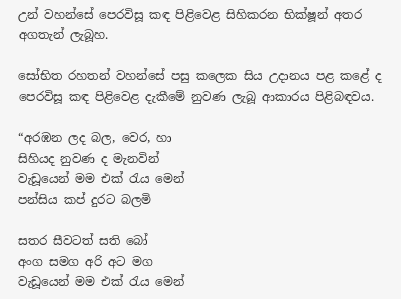උන් වහන්සේ පෙරවිසූ කඳ පිළිවෙළ සිහිකරන භික්ෂූන් අතර අගතැන් ලැබූහ.

සෝභිත රහතන් වහන්සේ පසු කලෙක සිය උදානය පළ කළේ ද පෙරවිසූ කඳ පිළිවෙළ දැකීමේ නුවණ ලැබූ ආකාරය පිළිබඳවය.

“අරඹන ලද බල, වෙර, හා
සිහියද නුවණ ද මැනවින්
වැඩූයෙන් මම එක් රැය මෙන්
පන්සිය කප් දුරට බලමි

සතර සීවටත් සති බෝ
අංග සමග අරි අට මග
වැඩූයෙන් මම එක් රැය මෙන්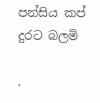පන්සිය කප් දුරට බලමි

.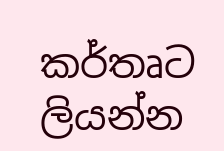කර්තෘට ලියන්න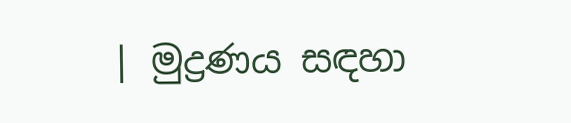| මුද්‍රණය සඳහා